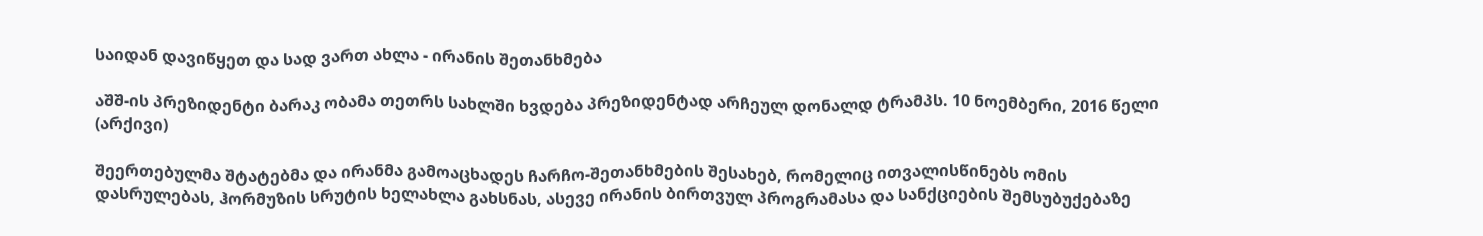საიდან დავიწყეთ და სად ვართ ახლა - ირანის შეთანხმება

აშშ-ის პრეზიდენტი ბარაკ ობამა თეთრს სახლში ხვდება პრეზიდენტად არჩეულ დონალდ ტრამპს. 10 ნოემბერი, 2016 წელი (არქივი)

შეერთებულმა შტატებმა და ირანმა გამოაცხადეს ჩარჩო-შეთანხმების შესახებ, რომელიც ითვალისწინებს ომის დასრულებას, ჰორმუზის სრუტის ხელახლა გახსნას, ასევე ირანის ბირთვულ პროგრამასა და სანქციების შემსუბუქებაზე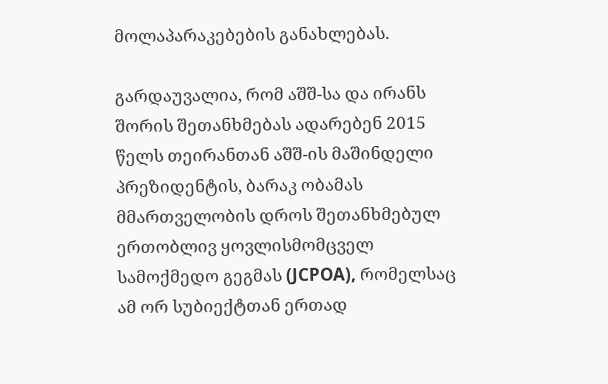მოლაპარაკებების განახლებას.

გარდაუვალია, რომ აშშ-სა და ირანს შორის შეთანხმებას ადარებენ 2015 წელს თეირანთან აშშ-ის მაშინდელი პრეზიდენტის, ბარაკ ობამას მმართველობის დროს შეთანხმებულ ერთობლივ ყოვლისმომცველ სამოქმედო გეგმას (JCPOA), რომელსაც ამ ორ სუბიექტთან ერთად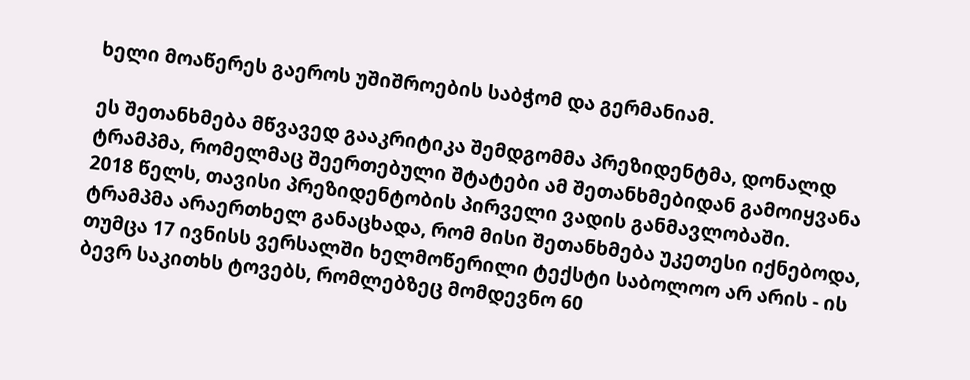ხელი მოაწერეს გაეროს უშიშროების საბჭომ და გერმანიამ.

ეს შეთანხმება მწვავედ გააკრიტიკა შემდგომმა პრეზიდენტმა, დონალდ ტრამპმა, რომელმაც შეერთებული შტატები ამ შეთანხმებიდან გამოიყვანა 2018 წელს, თავისი პრეზიდენტობის პირველი ვადის განმავლობაში. ტრამპმა არაერთხელ განაცხადა, რომ მისი შეთანხმება უკეთესი იქნებოდა, თუმცა 17 ივნისს ვერსალში ხელმოწერილი ტექსტი საბოლოო არ არის - ის ბევრ საკითხს ტოვებს, რომლებზეც მომდევნო 60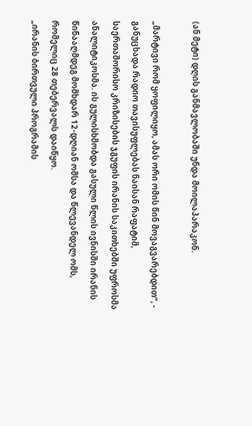(ან მეტი) დღის განმავლობაში უნდა მოილაპარაკონ.

„მარტივი რომ ყოფილიყო, ამას ორი ომის წინ მოვაგვარებდით“, - განუცხადა რადიო თავისუფლებას ნაისან რაფატიმ, საერთაშორისო კრიზისების ჯგუფის ირანის საკითხებში უფროსმა ანალიტიკოსმა. ის გულისხმობდა გასული წლის ივნისში ირანის წინააღმდეგ მომხდარ 12-დღიან ომსა და წლევანდელ ომს, რომელიც 28 თებერვალს დაიწყო.
„ირანის ბირთვული პროგრამის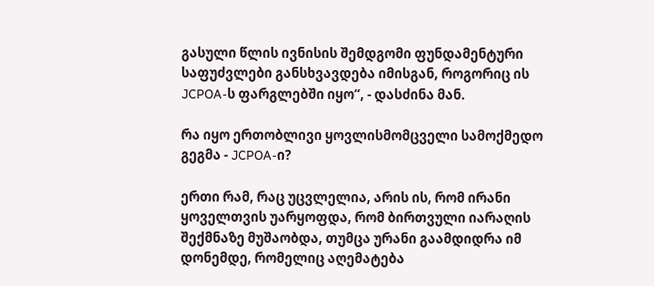გასული წლის ივნისის შემდგომი ფუნდამენტური საფუძვლები განსხვავდება იმისგან, როგორიც ის JCPOA-ს ფარგლებში იყო“, - დასძინა მან.

რა იყო ერთობლივი ყოვლისმომცველი სამოქმედო გეგმა - JCPOA-ი?

ერთი რამ, რაც უცვლელია, არის ის, რომ ირანი ყოველთვის უარყოფდა, რომ ბირთვული იარაღის შექმნაზე მუშაობდა, თუმცა ურანი გაამდიდრა იმ დონემდე, რომელიც აღემატება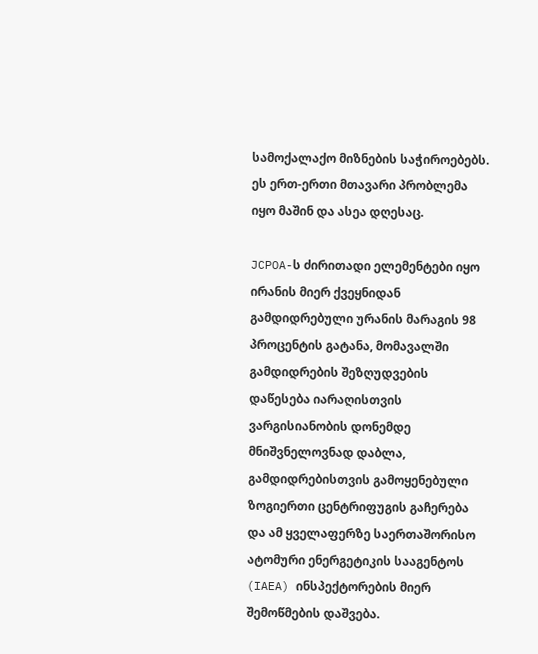სამოქალაქო მიზნების საჭიროებებს.
ეს ერთ-ერთი მთავარი პრობლემა იყო მაშინ და ასეა დღესაც.

JCPOA-ს ძირითადი ელემენტები იყო ირანის მიერ ქვეყნიდან გამდიდრებული ურანის მარაგის 98 პროცენტის გატანა, მომავალში გამდიდრების შეზღუდვების დაწესება იარაღისთვის ვარგისიანობის დონემდე მნიშვნელოვნად დაბლა, გამდიდრებისთვის გამოყენებული ზოგიერთი ცენტრიფუგის გაჩერება და ამ ყველაფერზე საერთაშორისო ატომური ენერგეტიკის სააგენტოს (IAEA) ინსპექტორების მიერ შემოწმების დაშვება.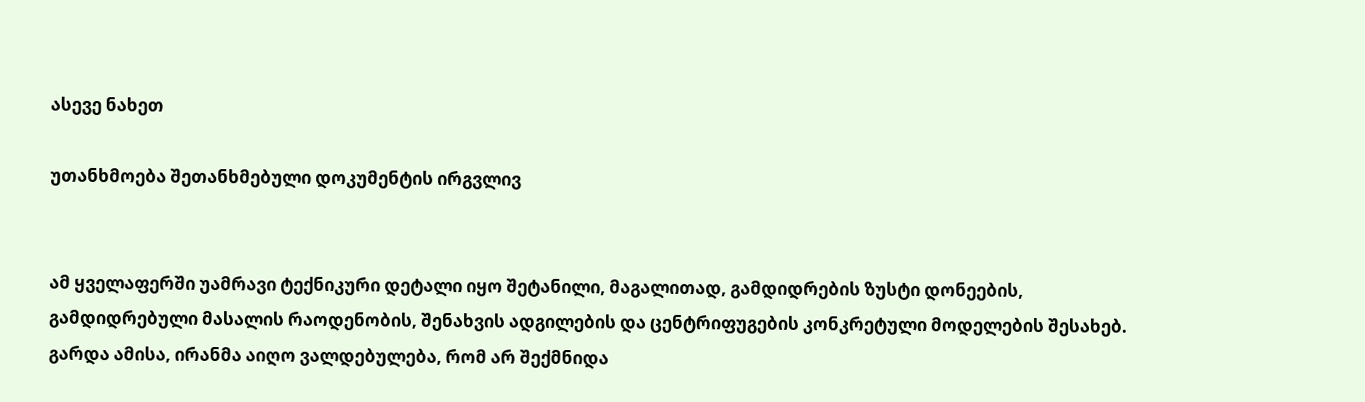ასევე ნახეთ

უთანხმოება შეთანხმებული დოკუმენტის ირგვლივ


ამ ყველაფერში უამრავი ტექნიკური დეტალი იყო შეტანილი, მაგალითად, გამდიდრების ზუსტი დონეების, გამდიდრებული მასალის რაოდენობის, შენახვის ადგილების და ცენტრიფუგების კონკრეტული მოდელების შესახებ. გარდა ამისა, ირანმა აიღო ვალდებულება, რომ არ შექმნიდა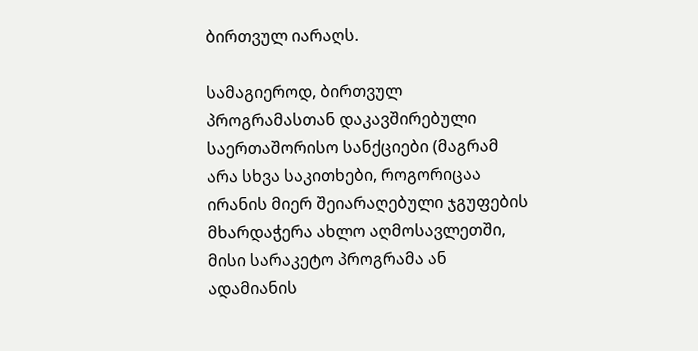ბირთვულ იარაღს.

სამაგიეროდ, ბირთვულ პროგრამასთან დაკავშირებული საერთაშორისო სანქციები (მაგრამ არა სხვა საკითხები, როგორიცაა ირანის მიერ შეიარაღებული ჯგუფების მხარდაჭერა ახლო აღმოსავლეთში, მისი სარაკეტო პროგრამა ან ადამიანის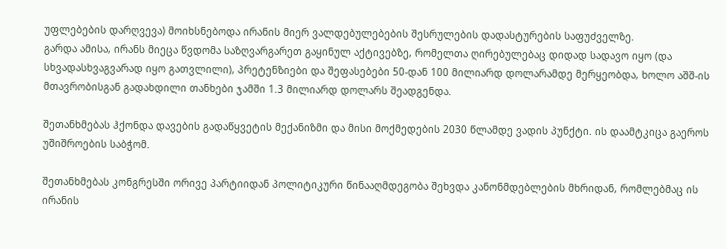უფლებების დარღვევა) მოიხსნებოდა ირანის მიერ ვალდებულებების შესრულების დადასტურების საფუძველზე.
გარდა ამისა, ირანს მიეცა წვდომა საზღვარგარეთ გაყინულ აქტივებზე, რომელთა ღირებულებაც დიდად სადავო იყო (და სხვადასხვაგვარად იყო გათვლილი), პრეტენზიები და შეფასებები 50-დან 100 მილიარდ დოლარამდე მერყეობდა, ხოლო აშშ-ის მთავრობისგან გადახდილი თანხები ჯამში 1.3 მილიარდ დოლარს შეადგენდა.

შეთანხმებას ჰქონდა დავების გადაწყვეტის მექანიზმი და მისი მოქმედების 2030 წლამდე ვადის პუნქტი. ის დაამტკიცა გაეროს უშიშროების საბჭომ.

შეთანხმებას კონგრესში ორივე პარტიიდან პოლიტიკური წინააღმდეგობა შეხვდა კანონმდებლების მხრიდან, რომლებმაც ის ირანის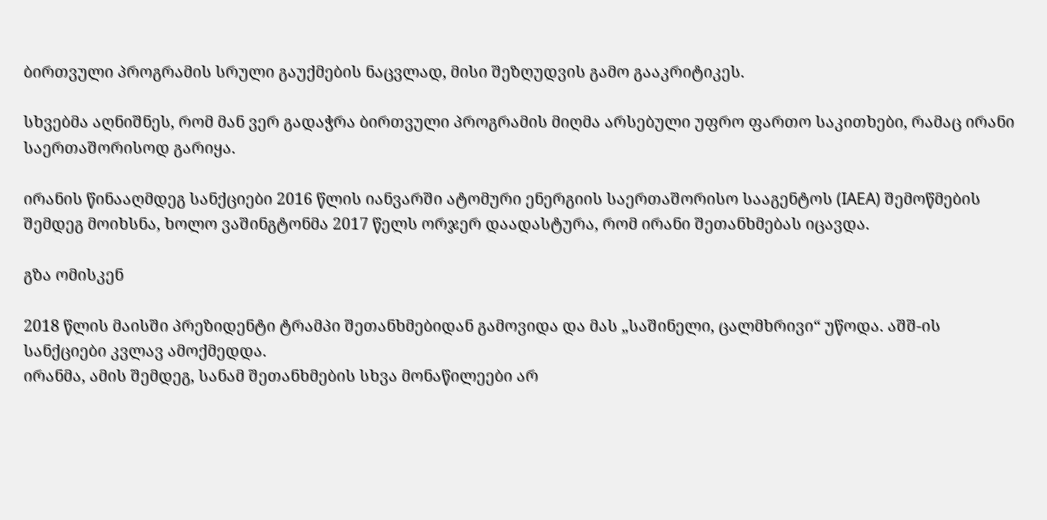ბირთვული პროგრამის სრული გაუქმების ნაცვლად, მისი შეზღუდვის გამო გააკრიტიკეს.

სხვებმა აღნიშნეს, რომ მან ვერ გადაჭრა ბირთვული პროგრამის მიღმა არსებული უფრო ფართო საკითხები, რამაც ირანი საერთაშორისოდ გარიყა.

ირანის წინააღმდეგ სანქციები 2016 წლის იანვარში ატომური ენერგიის საერთაშორისო სააგენტოს (IAEA) შემოწმების შემდეგ მოიხსნა, ხოლო ვაშინგტონმა 2017 წელს ორჯერ დაადასტურა, რომ ირანი შეთანხმებას იცავდა.

გზა ომისკენ

2018 წლის მაისში პრეზიდენტი ტრამპი შეთანხმებიდან გამოვიდა და მას „საშინელი, ცალმხრივი“ უწოდა. აშშ-ის სანქციები კვლავ ამოქმედდა.
ირანმა, ამის შემდეგ, სანამ შეთანხმების სხვა მონაწილეები არ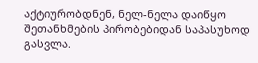აქტიურობდნენ, ნელ-ნელა დაიწყო შეთანხმების პირობებიდან საპასუხოდ გასვლა.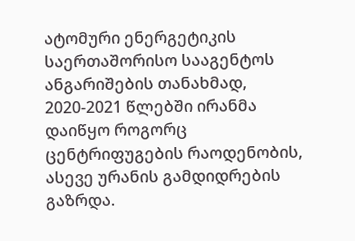ატომური ენერგეტიკის საერთაშორისო სააგენტოს ანგარიშების თანახმად, 2020-2021 წლებში ირანმა დაიწყო როგორც ცენტრიფუგების რაოდენობის, ასევე ურანის გამდიდრების გაზრდა.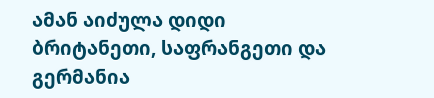ამან აიძულა დიდი ბრიტანეთი, საფრანგეთი და გერმანია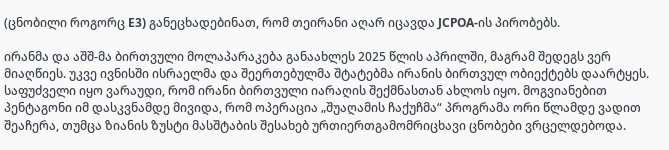(ცნობილი როგორც E3) განეცხადებინათ, რომ თეირანი აღარ იცავდა JCPOA-ის პირობებს.

ირანმა და აშშ-მა ბირთვული მოლაპარაკება განაახლეს 2025 წლის აპრილში, მაგრამ შედეგს ვერ მიაღწიეს. უკვე ივნისში ისრაელმა და შეერთებულმა შტატებმა ირანის ბირთვულ ობიექტებს დაარტყეს. საფუძველი იყო ვარაუდი, რომ ირანი ბირთვული იარაღის შექმნასთან ახლოს იყო. მოგვიანებით პენტაგონი იმ დასკვნამდე მივიდა, რომ ოპერაცია „შუაღამის ჩაქუჩმა“ პროგრამა ორი წლამდე ვადით შეაჩერა, თუმცა ზიანის ზუსტი მასშტაბის შესახებ ურთიერთგამომრიცხავი ცნობები ვრცელდებოდა.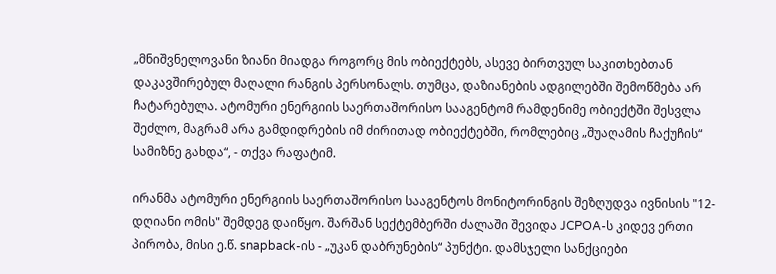„მნიშვნელოვანი ზიანი მიადგა როგორც მის ობიექტებს, ასევე ბირთვულ საკითხებთან დაკავშირებულ მაღალი რანგის პერსონალს. თუმცა, დაზიანების ადგილებში შემოწმება არ ჩატარებულა. ატომური ენერგიის საერთაშორისო სააგენტომ რამდენიმე ობიექტში შესვლა შეძლო, მაგრამ არა გამდიდრების იმ ძირითად ობიექტებში, რომლებიც „შუაღამის ჩაქუჩის“ სამიზნე გახდა“, - თქვა რაფატიმ.

ირანმა ატომური ენერგიის საერთაშორისო სააგენტოს მონიტორინგის შეზღუდვა ივნისის "12-დღიანი ომის" შემდეგ დაიწყო. შარშან სექტემბერში ძალაში შევიდა JCPOA-ს კიდევ ერთი პირობა, მისი ე.წ. snapback-ის - „უკან დაბრუნების“ პუნქტი. დამსჯელი სანქციები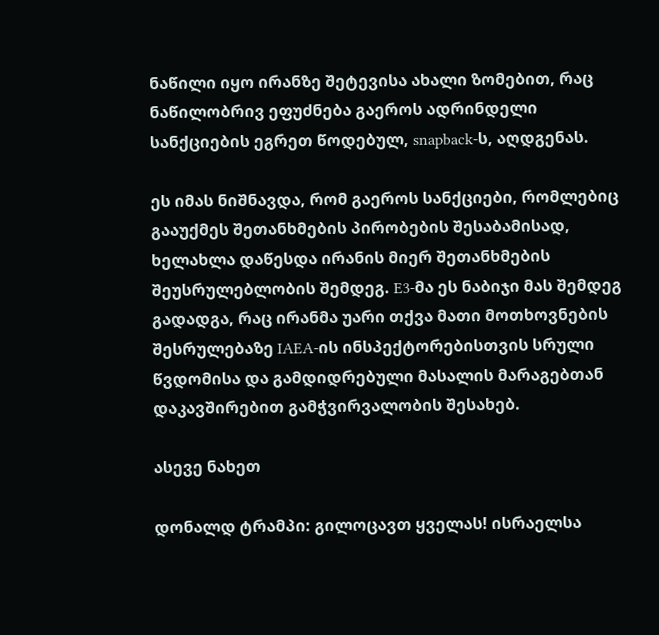ნაწილი იყო ირანზე შეტევისა ახალი ზომებით, რაც ნაწილობრივ ეფუძნება გაეროს ადრინდელი სანქციების ეგრეთ წოდებულ, snapback-ს, აღდგენას.

ეს იმას ნიშნავდა, რომ გაეროს სანქციები, რომლებიც გააუქმეს შეთანხმების პირობების შესაბამისად, ხელახლა დაწესდა ირანის მიერ შეთანხმების შეუსრულებლობის შემდეგ. E3-მა ეს ნაბიჯი მას შემდეგ გადადგა, რაც ირანმა უარი თქვა მათი მოთხოვნების შესრულებაზე IAEA-ის ინსპექტორებისთვის სრული წვდომისა და გამდიდრებული მასალის მარაგებთან დაკავშირებით გამჭვირვალობის შესახებ.

ასევე ნახეთ

დონალდ ტრამპი: გილოცავთ ყველას! ისრაელსა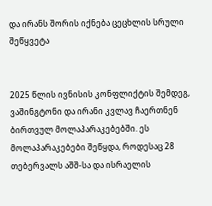და ირანს შორის იქნება ცეცხლის სრული შეწყვეტა


2025 წლის ივნისის კონფლიქტის შემდეგ, ვაშინგტონი და ირანი კვლავ ჩაერთნენ ბირთვულ მოლაპარაკებებში. ეს მოლაპარაკებები შეწყდა, როდესაც 28 თებერვალს აშშ-სა და ისრაელის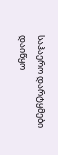საჰაერო დარტყმები დაიწყო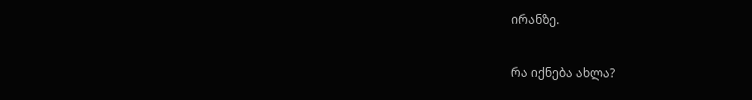ირანზე.

რა იქნება ახლა?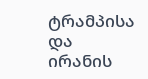ტრამპისა და ირანის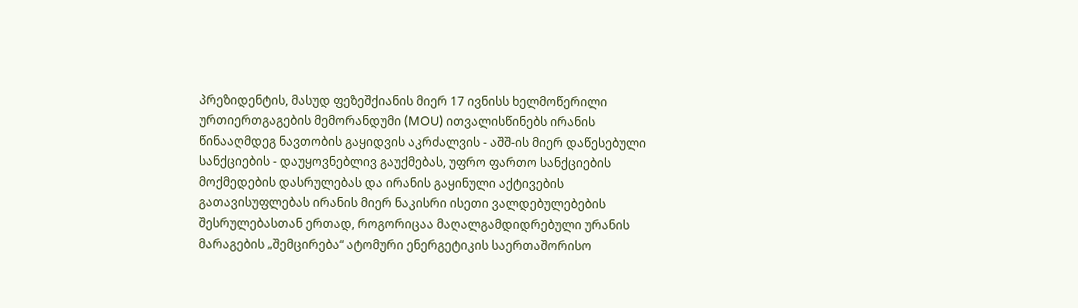პრეზიდენტის, მასუდ ფეზეშქიანის მიერ 17 ივნისს ხელმოწერილი ურთიერთგაგების მემორანდუმი (MOU) ითვალისწინებს ირანის წინააღმდეგ ნავთობის გაყიდვის აკრძალვის - აშშ-ის მიერ დაწესებული სანქციების - დაუყოვნებლივ გაუქმებას, უფრო ფართო სანქციების მოქმედების დასრულებას და ირანის გაყინული აქტივების გათავისუფლებას ირანის მიერ ნაკისრი ისეთი ვალდებულებების შესრულებასთან ერთად, როგორიცაა მაღალგამდიდრებული ურანის მარაგების „შემცირება“ ატომური ენერგეტიკის საერთაშორისო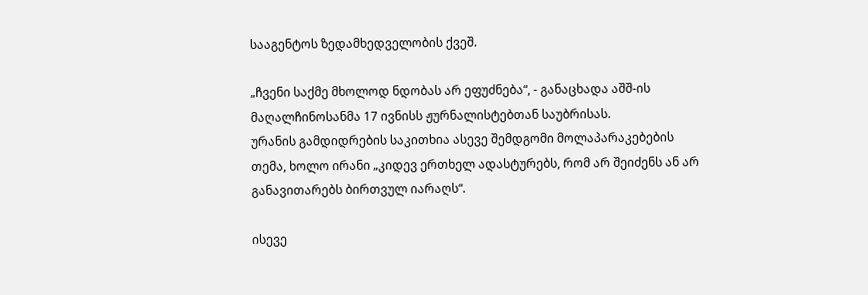სააგენტოს ზედამხედველობის ქვეშ.

„ჩვენი საქმე მხოლოდ ნდობას არ ეფუძნება“, - განაცხადა აშშ-ის მაღალჩინოსანმა 17 ივნისს ჟურნალისტებთან საუბრისას.
ურანის გამდიდრების საკითხია ასევე შემდგომი მოლაპარაკებების თემა, ხოლო ირანი „კიდევ ერთხელ ადასტურებს, რომ არ შეიძენს ან არ განავითარებს ბირთვულ იარაღს“.

ისევე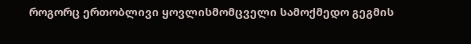როგორც ერთობლივი ყოვლისმომცველი სამოქმედო გეგმის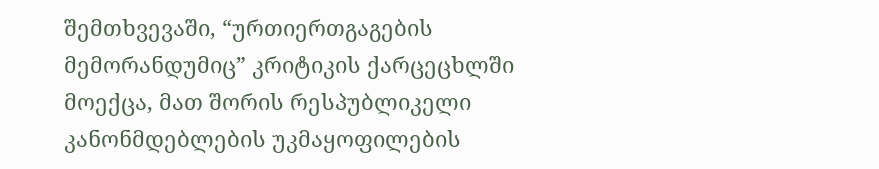შემთხვევაში, “ურთიერთგაგების მემორანდუმიც” კრიტიკის ქარცეცხლში მოექცა, მათ შორის რესპუბლიკელი კანონმდებლების უკმაყოფილების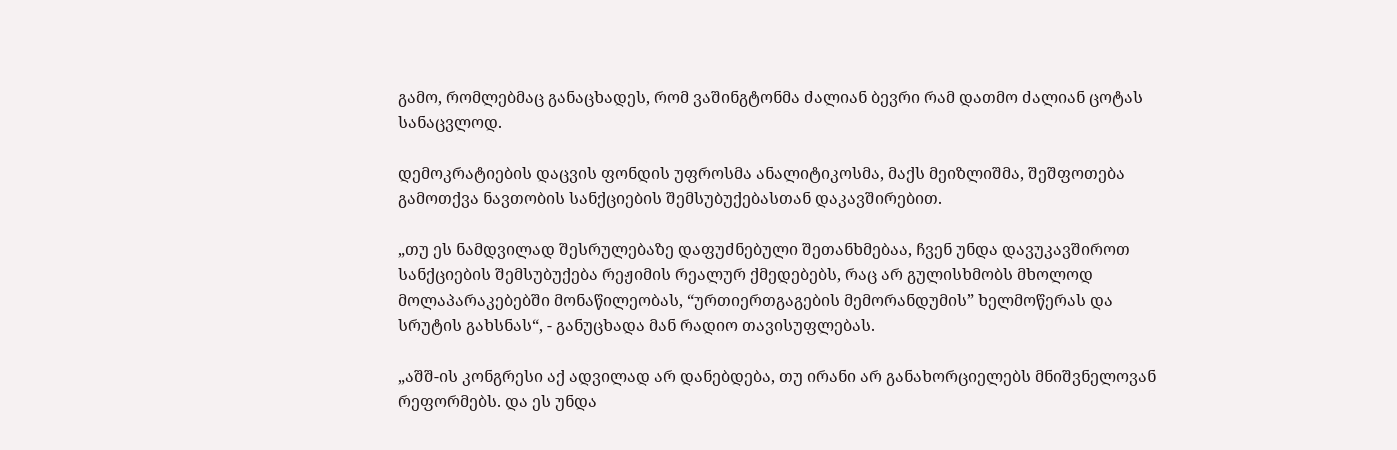გამო, რომლებმაც განაცხადეს, რომ ვაშინგტონმა ძალიან ბევრი რამ დათმო ძალიან ცოტას სანაცვლოდ.

დემოკრატიების დაცვის ფონდის უფროსმა ანალიტიკოსმა, მაქს მეიზლიშმა, შეშფოთება გამოთქვა ნავთობის სანქციების შემსუბუქებასთან დაკავშირებით.

„თუ ეს ნამდვილად შესრულებაზე დაფუძნებული შეთანხმებაა, ჩვენ უნდა დავუკავშიროთ სანქციების შემსუბუქება რეჟიმის რეალურ ქმედებებს, რაც არ გულისხმობს მხოლოდ მოლაპარაკებებში მონაწილეობას, “ურთიერთგაგების მემორანდუმის” ხელმოწერას და სრუტის გახსნას“, - განუცხადა მან რადიო თავისუფლებას.

„აშშ-ის კონგრესი აქ ადვილად არ დანებდება, თუ ირანი არ განახორციელებს მნიშვნელოვან რეფორმებს. და ეს უნდა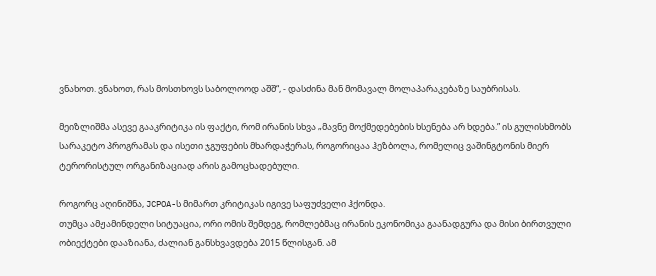ვნახოთ. ვნახოთ, რას მოსთხოვს საბოლოოდ აშშ“, - დასძინა მან მომავალ მოლაპარაკებაზე საუბრისას.

მეიზლიშმა ასევე გააკრიტიკა ის ფაქტი, რომ ირანის სხვა „მავნე მოქმედებების ხსენება არ ხდება.” ის გულისხმობს სარაკეტო პროგრამას და ისეთი ჯგუფების მხარდაჭერას, როგორიცაა ჰეზბოლა, რომელიც ვაშინგტონის მიერ ტერორისტულ ორგანიზაციად არის გამოცხადებული.

როგორც აღინიშნა, JCPOA-ს მიმართ კრიტიკას იგივე საფუძველი ჰქონდა.
თუმცა ამჟამინდელი სიტუაცია, ორი ომის შემდეგ, რომლებმაც ირანის ეკონომიკა გაანადგურა და მისი ბირთვული ობიექტები დააზიანა, ძალიან განსხვავდება 2015 წლისგან. ამ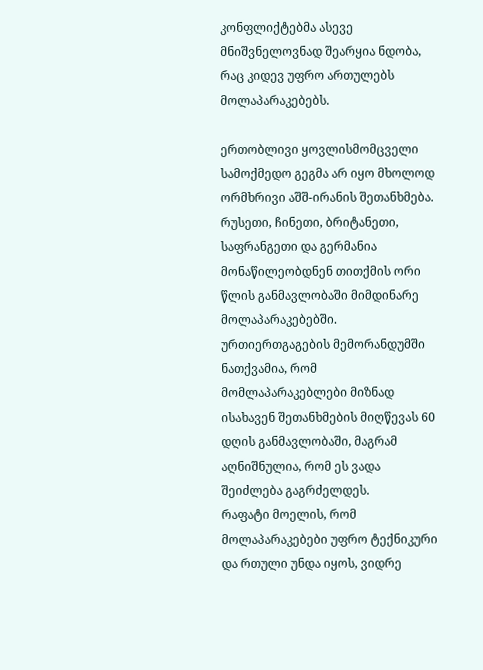კონფლიქტებმა ასევე მნიშვნელოვნად შეარყია ნდობა, რაც კიდევ უფრო ართულებს მოლაპარაკებებს.

ერთობლივი ყოვლისმომცველი სამოქმედო გეგმა არ იყო მხოლოდ ორმხრივი აშშ-ირანის შეთანხმება. რუსეთი, ჩინეთი, ბრიტანეთი, საფრანგეთი და გერმანია მონაწილეობდნენ თითქმის ორი წლის განმავლობაში მიმდინარე მოლაპარაკებებში. ურთიერთგაგების მემორანდუმში ნათქვამია, რომ მომლაპარაკებლები მიზნად ისახავენ შეთანხმების მიღწევას 60 დღის განმავლობაში, მაგრამ აღნიშნულია, რომ ეს ვადა შეიძლება გაგრძელდეს.
რაფატი მოელის, რომ მოლაპარაკებები უფრო ტექნიკური და რთული უნდა იყოს, ვიდრე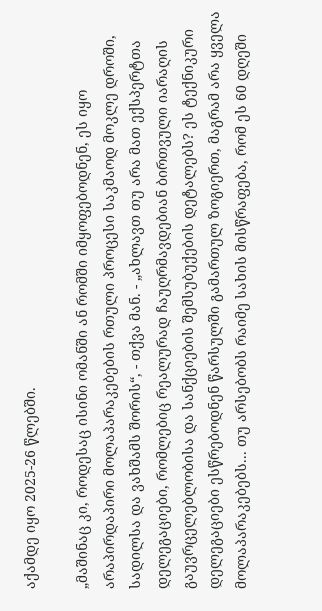აქამდე იყო 2025-26 წლებში.

„მაშინაც კი, როდესაც ისინი ომანში ან რომში იმყოფებოდნენ, ეს იყო არაპირდაპირი მოლაპარაკებების რთული პროცესი საკმაოდ მოკლე დროში, სადილსა და ვახშამს შორის“, - თქვა მან. - „ახლავთ თუ არა მათ ექსპერტთა დელეგაციები, რომლებიც რეალურად ჩაუღრმავდებიან ბირთვული იარაღის გაუვრცელებლობისა და სანქციების შემსუბუქების დეტალებს? ეს ტექნიკური დელეგაციები ესწრებოდნენ წარსულში გამართულ ზოგიერთ, მაგრამ არა ყველა მოლაპარაკებებს... თუ არსებობს რაიმე სახის მისწრაფება, რომ ეს 60 დღეში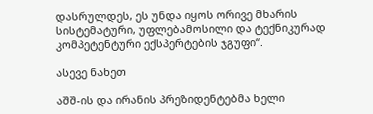დასრულდეს, ეს უნდა იყოს ორივე მხარის სისტემატური, უფლებამოსილი და ტექნიკურად კომპეტენტური ექსპერტების ჯგუფი“.

ასევე ნახეთ

აშშ-ის და ირანის პრეზიდენტებმა ხელი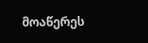მოაწერეს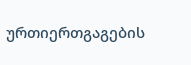ურთიერთგაგების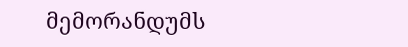მემორანდუმს